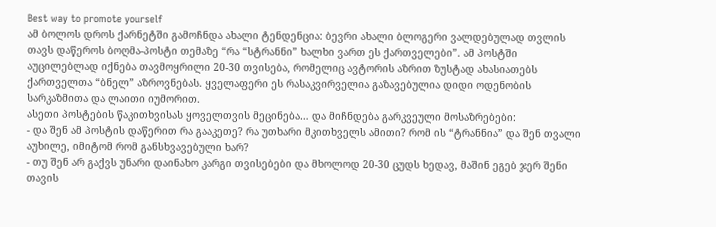Best way to promote yourself
ამ ბოლოს დროს ქარნეტში გამოჩნდა ახალი ტენდენცია: ბევრი ახალი ბლოგერი ვალდებულად თვლის თავს დაწეროს ბოღმა-პოსტი თემაზე “რა “სტრანნი” ხალხი ვართ ეს ქართველები”. ამ პოსტში აუცილებლად იქნება თავმოყრილი 20-30 თვისება, რომელიც ავტორის აზრით ზუსტად ახასიათებს ქართველთა “ბნელ” აზროვნებას. ყველაფერი ეს რასაკვირველია გაზავებულია დიდი ოდენობის სარკაზმითა და ლაითი იუმორით.
ასეთი პოსტების წაკითხვისას ყოველთვის მეცინება… და მიჩნდება გარკვეული მოსაზრებები:
- და შენ ამ პოსტის დაწერით რა გააკეთე? რა უთხარი მკითხველს ამითი? რომ ის “ტრანნია” და შენ თვალი აუხილე, იმიტომ რომ განსხვავებული ხარ?
- თუ შენ არ გაქვს უნარი დაინახო კარგი თვისებები და მხოლოდ 20-30 ცუდს ხედავ, მაშინ ეგებ ჯერ შენი თავის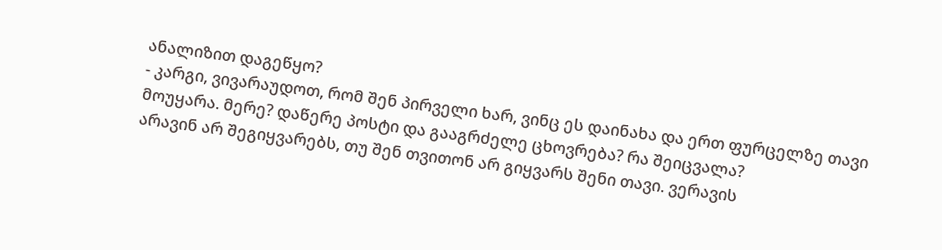ანალიზით დაგეწყო?
- კარგი, ვივარაუდოთ, რომ შენ პირველი ხარ, ვინც ეს დაინახა და ერთ ფურცელზე თავი მოუყარა. მერე? დაწერე პოსტი და გააგრძელე ცხოვრება? რა შეიცვალა?
არავინ არ შეგიყვარებს, თუ შენ თვითონ არ გიყვარს შენი თავი. ვერავის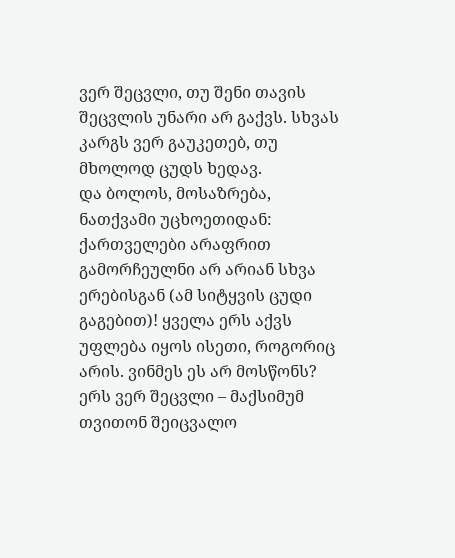ვერ შეცვლი, თუ შენი თავის შეცვლის უნარი არ გაქვს. სხვას კარგს ვერ გაუკეთებ, თუ მხოლოდ ცუდს ხედავ.
და ბოლოს, მოსაზრება, ნათქვამი უცხოეთიდან: ქართველები არაფრით გამორჩეულნი არ არიან სხვა ერებისგან (ამ სიტყვის ცუდი გაგებით)! ყველა ერს აქვს უფლება იყოს ისეთი, როგორიც არის. ვინმეს ეს არ მოსწონს? ერს ვერ შეცვლი – მაქსიმუმ თვითონ შეიცვალო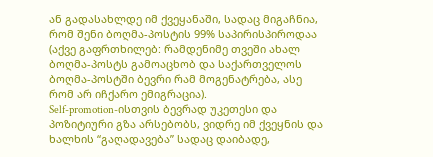ან გადასახლდე იმ ქვეყანაში, სადაც მიგაჩნია, რომ შენი ბოღმა-პოსტის 99% საპირისპიროდაა (აქვე გაფრთხილებ: რამდენიმე თვეში ახალ ბოღმა-პოსტს გამოაცხობ და საქართველოს ბოღმა-პოსტში ბევრი რამ მოგენატრება, ასე რომ არ იჩქარო ემიგრაცია).
Self-promotion-ისთვის ბევრად უკეთესი და პოზიტიური გზა არსებობს, ვიდრე იმ ქვეყნის და ხალხის “გაღადავება” სადაც დაიბადე,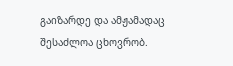გაიზარდე და ამჟამადაც შესაძლოა ცხოვრობ.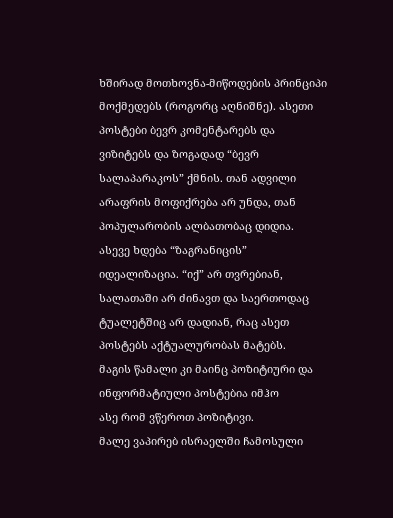ხშირად მოთხოვნა-მიწოდების პრინციპი მოქმედებს (როგორც აღნიშნე). ასეთი პოსტები ბევრ კომენტარებს და ვიზიტებს და ზოგადად “ბევრ სალაპარაკოს” ქმნის. თან ადვილი არაფრის მოფიქრება არ უნდა, თან პოპულარობის ალბათობაც დიდია.
ასევე ხდება “ზაგრანიცის” იდეალიზაცია. “იქ” არ თვრებიან, სალათაში არ ძინავთ და საერთოდაც ტუალეტშიც არ დადიან, რაც ასეთ პოსტებს აქტუალურობას მატებს.
მაგის წამალი კი მაინც პოზიტიური და ინფორმატიული პოსტებია იმჰო
ასე რომ ვწეროთ პოზიტივი.
მალე ვაპირებ ისრაელში ჩამოსული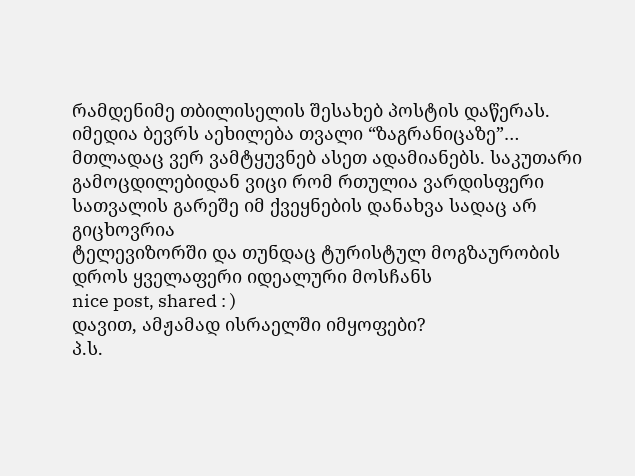რამდენიმე თბილისელის შესახებ პოსტის დაწერას. იმედია ბევრს აეხილება თვალი “ზაგრანიცაზე”…
მთლადაც ვერ ვამტყუვნებ ასეთ ადამიანებს. საკუთარი გამოცდილებიდან ვიცი რომ რთულია ვარდისფერი სათვალის გარეშე იმ ქვეყნების დანახვა სადაც არ გიცხოვრია
ტელევიზორში და თუნდაც ტურისტულ მოგზაურობის დროს ყველაფერი იდეალური მოსჩანს
nice post, shared : )
დავით, ამჟამად ისრაელში იმყოფები?
პ.ს.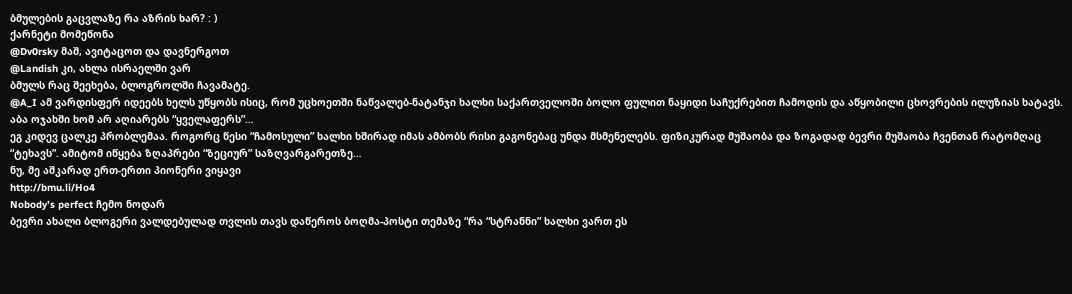ბმულების გაცვლაზე რა აზრის ხარ? : )
ქარნეტი მომეწონა
@Dv0rsky მაშ, ავიტაცოთ და დავნერგოთ
@Landish კი, ახლა ისრაელში ვარ
ბმულს რაც შეეხება, ბლოგროლში ჩავამატე.
@A_I ამ ვარდისფერ იდეებს ხელს უწყობს ისიც, რომ უცხოეთში ნაწვალებ-ნატანჯი ხალხი საქართველოში ბოლო ფულით ნაყიდი საჩუქრებით ჩამოდის და აწყობილი ცხოვრების ილუზიას ხატავს. აბა ოჯახში ხომ არ აღიარებს “ყველაფერს”…
ეგ კიდევ ცალკე პრობლემაა. როგორც წესი “ჩამოსული” ხალხი ხშირად იმას ამბობს რისი გაგონებაც უნდა მსმენელებს. ფიზიკურად მუშაობა და ზოგადად ბევრი მუშაობა ჩვენთან რატომღაც “ტეხავს”. ამიტომ იწყება ზღაპრები “ზეციურ” საზღვარგარეთზე…
ნუ, მე აშკარად ერთ-ერთი პიონერი ვიყავი
http://bmu.li/Ho4
Nobody’s perfect ჩემო ნოდარ
ბევრი ახალი ბლოგერი ვალდებულად თვლის თავს დაწეროს ბოღმა-პოსტი თემაზე “რა “სტრანნი” ხალხი ვართ ეს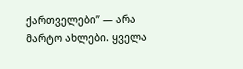ქართველები” — არა მარტო ახლები. ყველა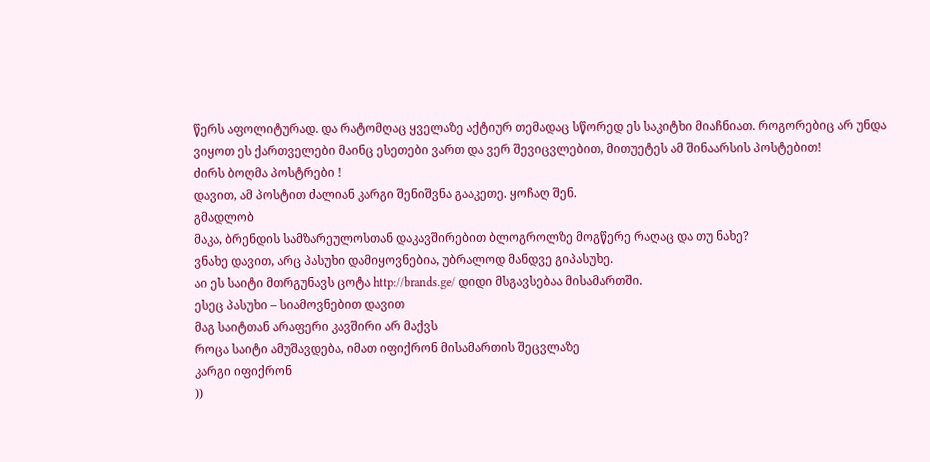წერს აფოლიტურად. და რატომღაც ყველაზე აქტიურ თემადაც სწორედ ეს საკიტხი მიაჩნიათ. როგორებიც არ უნდა ვიყოთ ეს ქართველები მაინც ესეთები ვართ და ვერ შევიცვლებით, მითუეტეს ამ შინაარსის პოსტებით!
ძირს ბოღმა პოსტრები !
დავით, ამ პოსტით ძალიან კარგი შენიშვნა გააკეთე. ყოჩაღ შენ.
გმადლობ
მაკა, ბრენდის სამზარეულოსთან დაკავშირებით ბლოგროლზე მოგწერე რაღაც და თუ ნახე?
ვნახე დავით, არც პასუხი დამიყოვნებია, უბრალოდ მანდვე გიპასუხე.
აი ეს საიტი მთრგუნავს ცოტა http://brands.ge/ დიდი მსგავსებაა მისამართში.
ესეც პასუხი – სიამოვნებით დავით
მაგ საიტთან არაფერი კავშირი არ მაქვს
როცა საიტი ამუშავდება, იმათ იფიქრონ მისამართის შეცვლაზე
კარგი იფიქრონ
))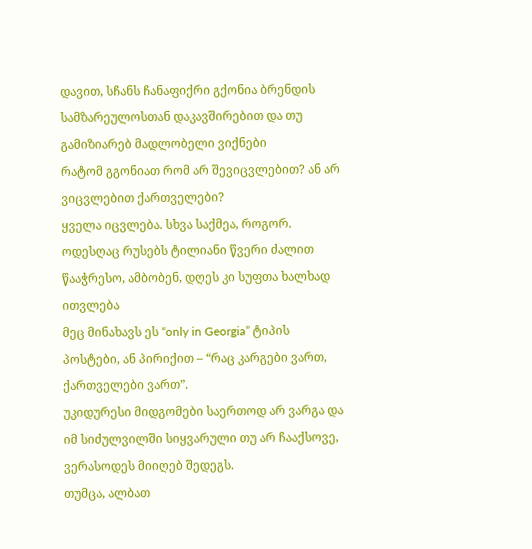დავით, სჩანს ჩანაფიქრი გქონია ბრენდის სამზარეულოსთან დაკავშირებით და თუ გამიზიარებ მადლობელი ვიქნები
რატომ გგონიათ რომ არ შევიცვლებით? ან არ ვიცვლებით ქართველები?
ყველა იცვლება. სხვა საქმეა, როგორ.
ოდესღაც რუსებს ტილიანი წვერი ძალით წააჭრესო, ამბობენ, დღეს კი სუფთა ხალხად ითვლება
მეც მინახავს ეს “only in Georgia” ტიპის პოსტები, ან პირიქით – “რაც კარგები ვართ, ქართველები ვართ”.
უკიდურესი მიდგომები საერთოდ არ ვარგა და იმ სიძულვილში სიყვარული თუ არ ჩააქსოვე, ვერასოდეს მიიღებ შედეგს.
თუმცა, ალბათ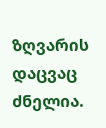ზღვარის დაცვაც ძნელია.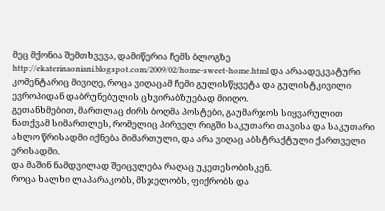მეც მქონია შემთხვევა, დამიწერია ჩემს ბლოგზე http://ekaterinaoniani.blogspot.com/2009/02/home-sweet-home.html და არაადეკვატური კომენტარიც მივიღე, როცა ვიღაცამ ჩემი გულისწყვეტა და გულისტკივილი ევროპიდან დაბრუნებულის ცხვირაბზუებად მიიღო.
გეთანხმებით, მართლაც ძირს ბოღმა პოსტები, გაუმარჯოს სიყვარულით ნათქვამ სიმართლეს, რომელიც პირველ რიგში საკუთარი თავისა და საკუთარი ახლო წრისადმი იქნება მიმართული, და არა ვიღაც აბსტრაქტული ქართველი ერისადმი.
და მაშინ ნამდვილად შეიცვლება რაღაც უკეთესობისკენ.
როცა ხალხი ლაპარაკობს, მსჯელობს, ფიქრობს და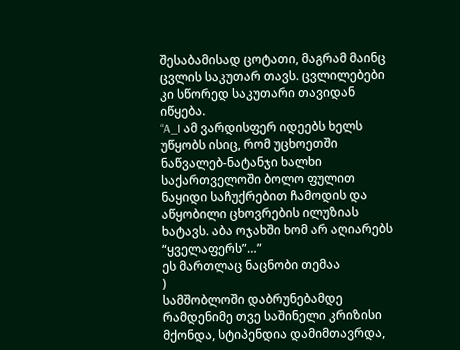შესაბამისად ცოტათი, მაგრამ მაინც ცვლის საკუთარ თავს. ცვლილებები კი სწორედ საკუთარი თავიდან იწყება.
“A_I ამ ვარდისფერ იდეებს ხელს უწყობს ისიც, რომ უცხოეთში ნაწვალებ-ნატანჯი ხალხი საქართველოში ბოლო ფულით ნაყიდი საჩუქრებით ჩამოდის და აწყობილი ცხოვრების ილუზიას ხატავს. აბა ოჯახში ხომ არ აღიარებს “ყველაფერს”…”
ეს მართლაც ნაცნობი თემაა
)
სამშობლოში დაბრუნებამდე რამდენიმე თვე საშინელი კრიზისი მქონდა, სტიპენდია დამიმთავრდა,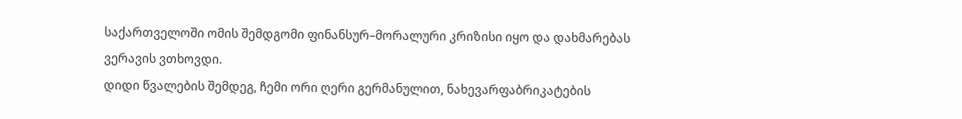საქართველოში ომის შემდგომი ფინანსურ–მორალური კრიზისი იყო და დახმარებას ვერავის ვთხოვდი.
დიდი წვალების შემდეგ, ჩემი ორი ღერი გერმანულით, ნახევარფაბრიკატების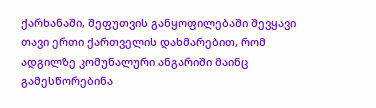ქარხანაში, შეფუთვის განყოფილებაში შევყავი თავი ერთი ქართველის დახმარებით, რომ ადგილზე კომუნალური ანგარიში მაინც გამესწორებინა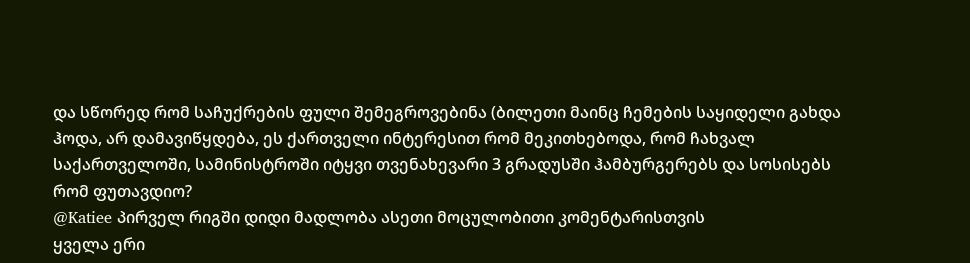და სწორედ რომ საჩუქრების ფული შემეგროვებინა (ბილეთი მაინც ჩემების საყიდელი გახდა
ჰოდა, არ დამავიწყდება, ეს ქართველი ინტერესით რომ მეკითხებოდა, რომ ჩახვალ საქართველოში, სამინისტროში იტყვი თვენახევარი 3 გრადუსში ჰამბურგერებს და სოსისებს რომ ფუთავდიო?
@Katiee პირველ რიგში დიდი მადლობა ასეთი მოცულობითი კომენტარისთვის
ყველა ერი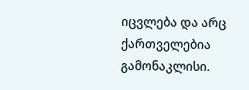იცვლება და არც ქართველებია გამონაკლისი.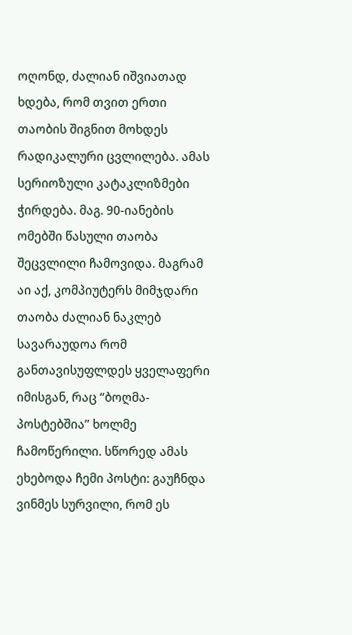ოღონდ, ძალიან იშვიათად ხდება, რომ თვით ერთი თაობის შიგნით მოხდეს რადიკალური ცვლილება. ამას სერიოზული კატაკლიზმები ჭირდება. მაგ. 90-იანების ომებში წასული თაობა შეცვლილი ჩამოვიდა. მაგრამ აი აქ, კომპიუტერს მიმჯდარი თაობა ძალიან ნაკლებ სავარაუდოა რომ განთავისუფლდეს ყველაფერი იმისგან, რაც “ბოღმა-პოსტებშია” ხოლმე ჩამოწერილი. სწორედ ამას ეხებოდა ჩემი პოსტი: გაუჩნდა ვინმეს სურვილი, რომ ეს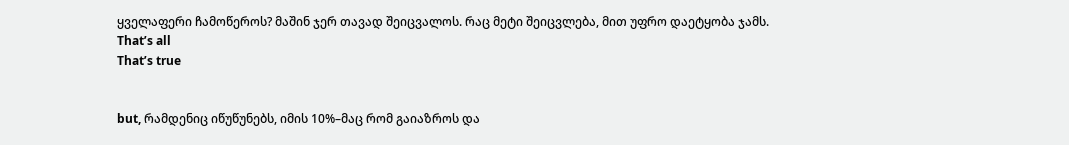ყველაფერი ჩამოწეროს? მაშინ ჯერ თავად შეიცვალოს. რაც მეტი შეიცვლება, მით უფრო დაეტყობა ჯამს. That’s all
That’s true


but, რამდენიც იწუწუნებს, იმის 10%–მაც რომ გაიაზროს და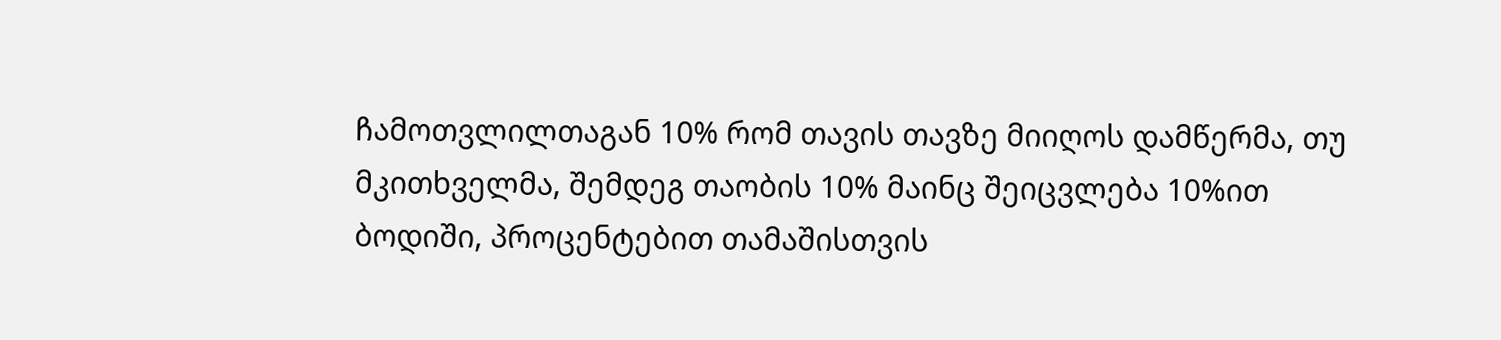ჩამოთვლილთაგან 10% რომ თავის თავზე მიიღოს დამწერმა, თუ მკითხველმა, შემდეგ თაობის 10% მაინც შეიცვლება 10%ით
ბოდიში, პროცენტებით თამაშისთვის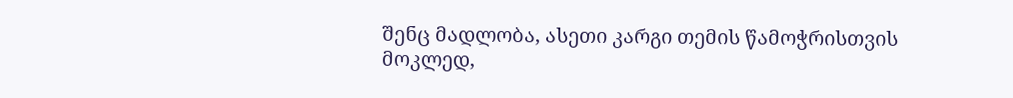შენც მადლობა, ასეთი კარგი თემის წამოჭრისთვის
მოკლედ,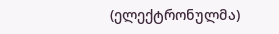(ელექტრონულმა)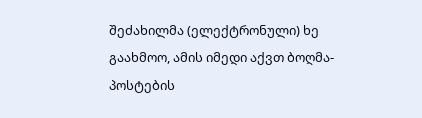შეძახილმა (ელექტრონული) ხე გაახმოო, ამის იმედი აქვთ ბოღმა-პოსტების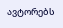ავტორებს